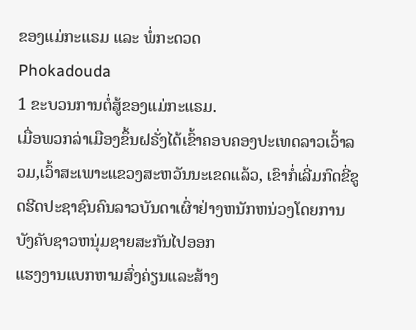ຂອງແມ່ກະແຣມ ແລະ ພໍ່ກະດວດ
Phokadouda
1 ຂະບວນການຕໍ່ສູ້ຂອງແມ່ກະແຣມ.
ເມື່ອພວກລ່າເມືອງຂຶ້ນຝຣັ່ງໄດ້ເຂົ້າຄອບຄອງປະເທດລາວເວົ້າລວມ,ເວົ້າສະເພາະແຂວງສະຫວັນນະເຂດແລ້ວ, ເຂົາກໍ່ເລີ່ມກົດຂີ່ຂູດຮີດປະຊາຊົນຄົນລາວບັນດາເຜົ່າຢ່າງຫນັກຫນ່ວງໂດຍການບັງຄັບຊາວຫນຸ່ມຊາຍສະກັນໄປອອກ
ແຮງງານແບກຫາມສົ່ງຄ່ຽນແລະສ້າງ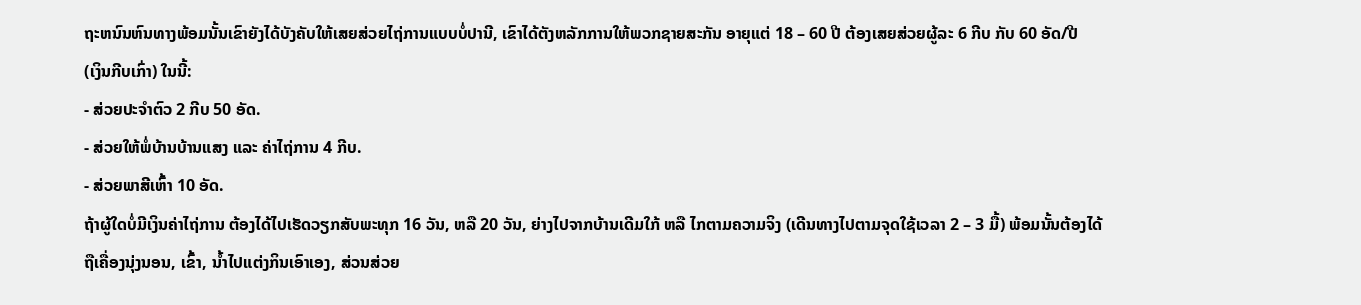ຖະຫນົນຫົນທາງພ້ອມນັ້ນເຂົາຍັງໄດ້ບັງຄັບໃຫ້ເສຍສ່ວຍໄຖ່ການແບບບໍ່ປານີ, ເຂົາໄດ້ຕັງຫລັກການໃຫ້ພວກຊາຍສະກັນ ອາຍຸແຕ່ 18 – 60 ປີ ຕ້ອງເສຍສ່ວຍຜູ້ລະ 6 ກີບ ກັບ 60 ອັດ/ປີ
(ເງິນກີບເກົ່າ) ໃນນີ້:
- ສ່ວຍປະຈຳຕົວ 2 ກີບ 50 ອັດ.
- ສ່ວຍໃຫ້ພໍ່ບ້ານບ້ານແສງ ແລະ ຄ່າໄຖ່ການ 4 ກີບ.
- ສ່ວຍພາສີເຫົ້າ 10 ອັດ.
ຖ້າຜູ້ໃດບໍ່ມີເງິນຄ່າໄຖ່ການ ຕ້ອງໄດ້ໄປເຮັດວຽກສັບພະທຸກ 16 ວັນ, ຫລື 20 ວັນ, ຍ່າງໄປຈາກບ້ານເດີມໃກ້ ຫລື ໄກຕາມຄວາມຈິງ (ເດີນທາງໄປຕາມຈຸດໃຊ້ເວລາ 2 – 3 ມື້) ພ້ອມນັ້ນຕ້ອງໄດ້ຖືເຄື່ອງນຸ່ງນອນ, ເຂົ້າ, ນໍ້າໄປແຕ່ງກິນເອົາເອງ, ສ່ວນສ່ວຍ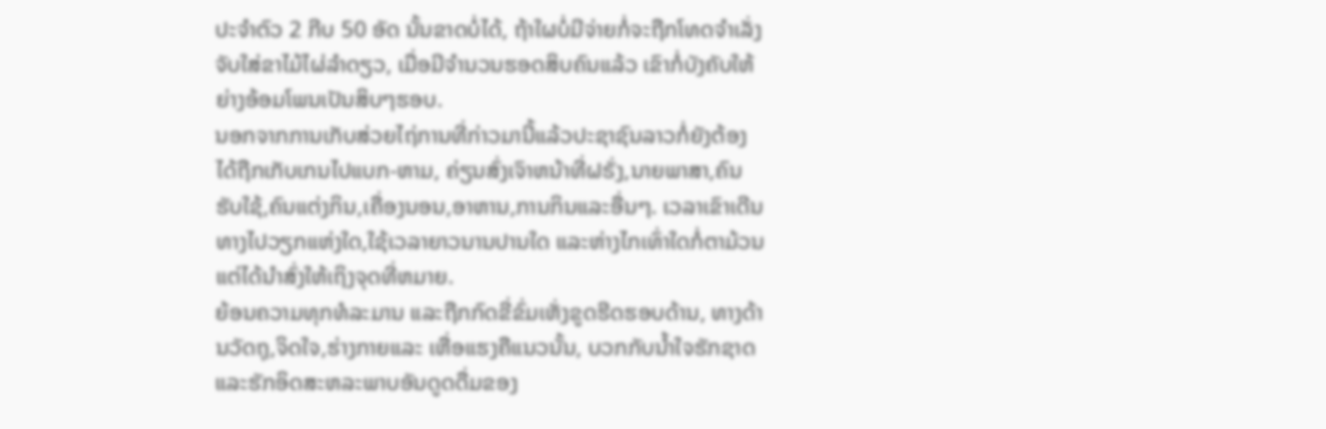ປະຈຳຕົວ 2 ກີບ 50 ອັດ ນັ້ນຂາດບໍ່ໄດ້, ຖ້າໃຜບໍ່ມີຈ່າຍກໍ່ຈະຖືກໂທດຈຳເລັ່ງຈັບໃສ່ຂາໄມ້ໄຜ່ລຳດຽວ, ເມື່ອມີຈຳນວນຮອດສິບຄົນແລ້ວ ເຂົາກໍ່ບັງຄັບໃຫ້ຍ່າງອ້ອມໂພນເປັນສິບໆຮອບ.
ນອກຈາກການເກັບສ່ວຍໄຖ່ການທີ່ກ່າວມານີ້ແລ້ວປະຊາຊົນລາວກໍ່ຍັງຕ້ອງໄດ້ຖືກເກັບເກນໄປແບກ-ຫາມ, ຄ່ຽນສົ່ງເຈົາຫນ້າທີ່ຝຣັ່ງ,ນາຍພາສາ,ຄົນຮັບໃຊ້,ຄົນແຕ່ງກິນ,ເຄື່ອງນອນ,ອາຫານ,ການກິນແລະອື່ນໆ. ເວລາເຂົາເດີນທາງໄປວຽກແຫ່ງໃດ,ໃຊ້ເວລາຍາວນານປານໃດ ແລະຫ່າງໄກເທົ່າໃດກໍ່ຕາມ້ວນແຕ່ໄດ້ນຳສົ່ງໃຫ້ເຖິງຈຸດທີ່ຫມາຍ.
ຍ້ອນຄວາມທຸກທໍລະມານ ແລະຖືກກົດຂີ່ຂົ່ມເຫັ່ງຂູດຮີດຮອບດ້ານ, ທາງດ້ານວັດຖຸ,ຈິດໃຈ,ຮ່າງກາຍແລະ ເຫື່ອແຮງຄືແນວນັ້ນ, ບວກກັບນ້ຳໃຈຮັກຊາດແລະຮັກອິດສະຫລະພາບອັນດູດດື່ມຂອງ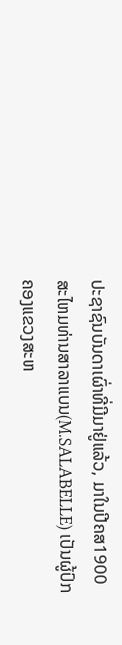ປະຊາຊົນບັນດາເຜົ່າທີ່ມີມາຢູ່ແລ້ວ, ມາໃນປີຄສ1900ສະໄຫມທ່ານສາລາແບນ(M.SALABELLE) ເປັນຜູ້ປົກຄອງແຂວງສະຫ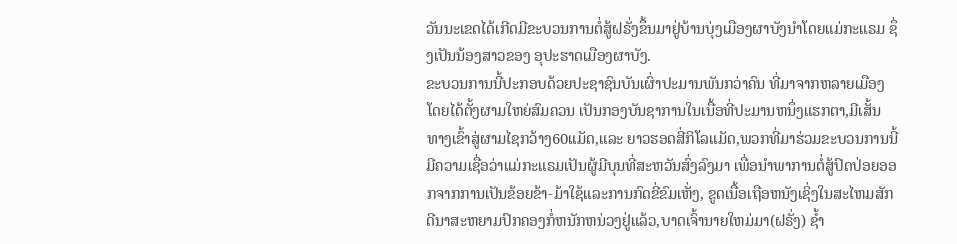ວັນນະເຂດໄດ້ເກີດມີຂະບວນການຕໍ່ສູ້ຝຣັ່ງຂຶ້ນມາຢູ່ບ້ານບຸ່ງເມືອງຜາບັງນຳໂດຍແມ່ກະແຣມ ຊຶ່ງເປັນນ້ອງສາວຂອງ ອຸປະຮາດເມືອງຜາບັງ.
ຂະບວນການນີ້ປະກອບດ້ວຍປະຊາຊົນບັນເຜົ່າປະມານພັນກວ່າຄົນ ທີ່ມາຈາກຫລາຍເມືອງໂດຍໄດ້ຕັ້ງຜາມໃຫຍ່ສົມຄວນ ເປັນກອງບັນຊາການໃນເນື້ອທີ່ປະມານຫນຶ່ງແຮກຕາ,ມີເສັ້ນທາງເຂົ້າສູ່ຜາມໄຊກວ້າງ60ແມັດ,ແລະ ຍາວຮອດສີ່ກິໂລແມັດ,ພວກທີ່ມາຮ່ວມຂະບວນການນີ້ມີຄວາມເຊື່ອວ່າແມ່ກະແຣມເປັນຜູ້ມີບຸນທີ່ສະຫວັນສົ່ງລົງມາ ເພື່ອນຳພາການຕໍ່ສູ້ປົດປ່ອຍອອກຈາກການເປັນຂ້ອຍຂ້າ-ມ້າໃຊ້ແລະການກົດຂີ່ຂົມເຫັ່ງ, ຂູດເນື້ອເຖືອຫນັງເຊິ່ງໃນສະໄຫມສັກດີນາສະຫຍາມປົກຄອງກໍ່ຫນັກຫນ່ວງຢູ່ແລ້ວ,ບາດເຈົ້ານາຍໃຫມ່ມາ(ຝຣັ່ງ) ຊໍ້າ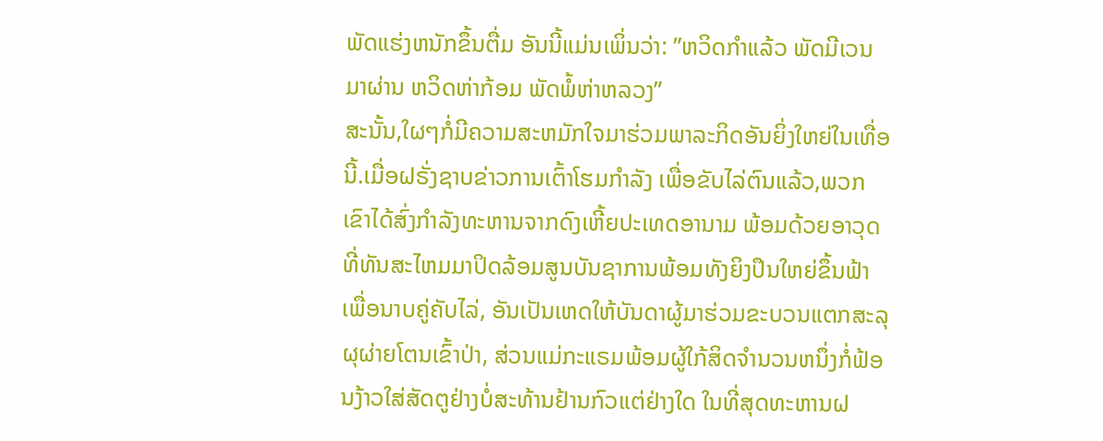ພັດແຮ່ງຫນັກຂຶ້ນຕື່ມ ອັນນີ້ແມ່ນເພິ່ນວ່າ: ”ຫວິດກຳແລ້ວ ພັດມີເວນມາຜ່ານ ຫວິດຫ່າກ້ອມ ພັດພໍ້ຫ່າຫລວງ”
ສະນັ້ນ,ໃຜໆກໍ່ມີຄວາມສະຫມັກໃຈມາຮ່ວມພາລະກິດອັນຍິ່ງໃຫຍ່ໃນເທື່ອນີ້.ເມື່ອຝຣັ່ງຊາບຂ່າວການເຕົ້າໂຮມກຳລັງ ເພື່ອຂັບໄລ່ຕົນແລ້ວ,ພວກເຂົາໄດ້ສົ່ງກຳລັງທະຫານຈາກດົງເຫີ້ຍປະເທດອານາມ ພ້ອມດ້ວຍອາວຸດທີ່ທັນສະໄຫມມາປິດລ້ອມສູນບັນຊາການພ້ອມທັງຍິງປຶນໃຫຍ່ຂຶ້ນຟ້າເພື່ອນາບຄູ່ຄັບໄລ່, ອັນເປັນເຫດໃຫ້ບັນດາຜູ້ມາຮ່ວມຂະບວນແຕກສະລຸຜຸຜ່າຍໂຕນເຂົ້າປ່າ, ສ່ວນແມ່ກະແຣມພ້ອມຜູ້ໃກ້ສິດຈຳນວນຫນຶ່ງກໍ່ຟ້ອນງ້າວໃສ່ສັດຕູຢ່າງບໍ່ສະທ້ານຢ້ານກົວແຕ່ຢ່າງໃດ ໃນທີ່ສຸດທະຫານຝ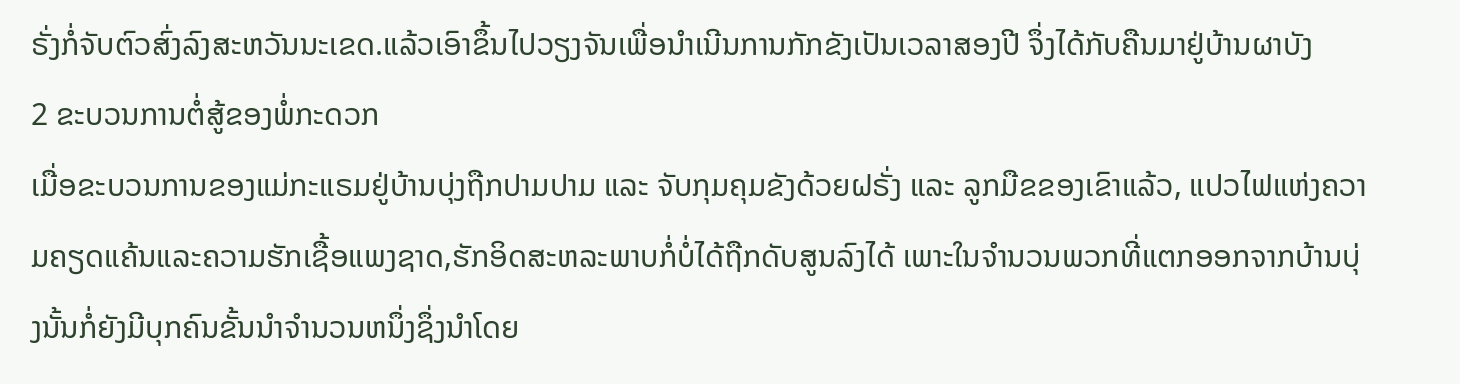ຣັ່ງກໍ່ຈັບຕົວສົ່ງລົງສະຫວັນນະເຂດ.ແລ້ວເອົາຂຶ້ນໄປວຽງຈັນເພື່ອນຳເນີນການກັກຂັງເປັນເວລາສອງປີ ຈຶ່ງໄດ້ກັບຄືນມາຢູ່ບ້ານຜາບັງ
2 ຂະບວນການຕໍ່ສູ້ຂອງພໍ່ກະດວກ
ເມື່ອຂະບວນການຂອງແມ່ກະແຣມຢູ່ບ້ານບຸ່ງຖືກປາມປາມ ແລະ ຈັບກຸມຄຸມຂັງດ້ວຍຝຣັ່ງ ແລະ ລູກມືຂຂອງເຂົາແລ້ວ, ແປວໄຟແຫ່ງຄວາມຄຽດແຄ້ນແລະຄວາມຮັກເຊື້ອແພງຊາດ,ຮັກອິດສະຫລະພາບກໍ່ບໍ່ໄດ້ຖືກດັບສູນລົງໄດ້ ເພາະໃນຈຳນວນພວກທີ່ແຕກອອກຈາກບ້ານບຸ່ງນັ້ນກໍ່ຍັງມີບຸກຄົນຂັ້ນນຳຈຳນວນຫນຶ່ງຊຶ່ງນຳໂດຍ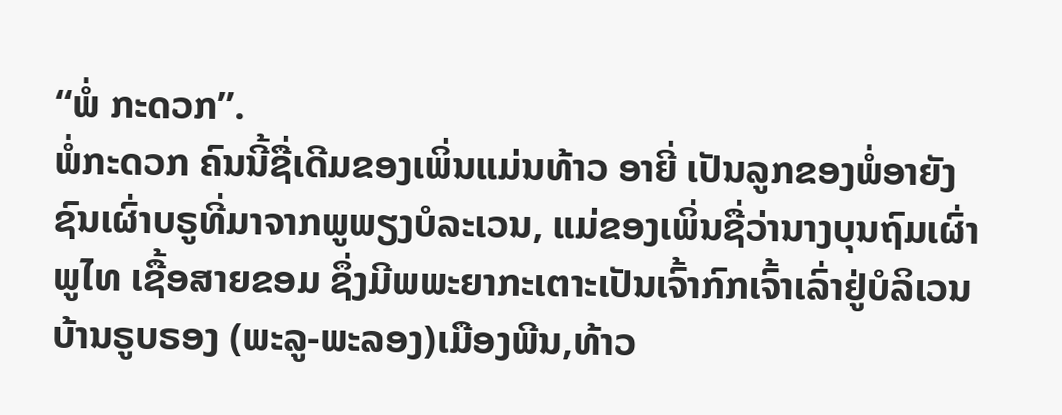“ພໍ່ ກະດວກ”.
ພໍ່ກະດວກ ຄົນນີ້ຊື່ເດີມຂອງເພິ່ນແມ່ນທ້າວ ອາຍີ່ ເປັນລູກຂອງພໍ່ອາຍັງຊົນເຜົ່າບຣູທີ່ມາຈາກພູພຽງບໍລະເວນ, ແມ່ຂອງເພິ່ນຊື່ວ່ານາງບຸນຖົມເຜົ່າພູໄທ ເຊື້ອສາຍຂອມ ຊຶ່ງມີພພະຍາກະເຕາະເປັນເຈົ້າກົກເຈົ້າເລົ່າຢູ່ບໍລິເວນບ້ານຣູບຣອງ (ພະລູ-ພະລອງ)ເມືອງພີນ,ທ້າວ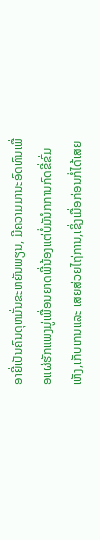ອາຍີ່ເປັນຄົນດຸຫມັ່ນຂະຫຍັນພຽນ, ມີຄວາມມານະອົດທົນເພື່ອແຜ່ຮັກແພງມູ່ເພື່ອນຍາດພີ່ນ້ອງແຕ່ບໍ່ມັນໍກການກົດຂີ່ຂົ່ມເຫັງ,ເກັບເກນແລະ ເສຍສ່ວຍໄຖ່ການ,ເຊິ່ງເມື່ອກ່ອນກໍ່ໄດ້ເສຍ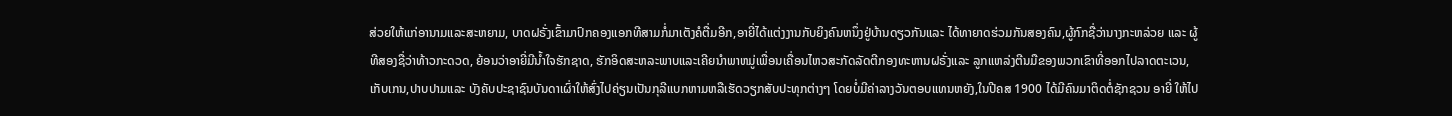ສ່ວຍໃຫ້ແກ່ອານາມແລະສະຫຍາມ, ບາດຝຣັ່ງເຂົ້າມາປົກຄອງແອກທີສາມກໍ່ມາເຕັງຄໍຕື່ມອີກ,ອາຍີ່ໄດ້ແຕ່ງງານກັບຍິງຄົນຫນຶ່ງຢູ່ບ້ານດຽວກັນແລະ ໄດ້ທາຍາດຮ່ວມກັນສອງຄົນ,ຜູ້ກົກຊື່ວ່ານາງກະຫລ່ວຍ ແລະ ຜູ້ທີສອງຊື່ວ່າທ້າວກະດວດ, ຍ້ອນວ່າອາຍີ່ມີນ້ຳໃຈຮັກຊາດ, ຮັກອິດສະຫລະພາບແລະເຄີຍນຳພາຫມູ່ເພື່ອນເຄື່ອນໄຫວສະກັດລັດຕີກອງທະຫານຝຣັ່ງແລະ ລູກແຫລ່ງຕີນມືຂອງພວກເຂົາທີ່ອອກໄປລາດຕະເວນ,ເກັບເກນ,ປາບປາມແລະ ບັງຄັບປະຊາຊົນບັນດາເຜົ່າໃຫ້ສົ່ງໄປຄ່ຽນເປັນກຸລີແບກຫາມຫລືເຮັດວຽກສັບປະທຸກຕ່າງໆ ໂດຍບໍ່ມີຄ່າລາງວັນຕອບແທນຫຍັງ,ໃນປີຄສ 1900 ໄດ້ມີຄົນມາຕິດຕໍ່ຊັກຊວນ ອາຍີ່ ໃຫ້ໄປ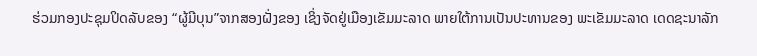ຮ່ວມກອງປະຊຸມປິດລັບຂອງ “ຜູ້ມີບຸນ”ຈາກສອງຝັ່ງຂອງ ເຊິ່ງຈັດຢູ່ເມືອງເຂັມມະລາດ ພາຍໃຕ້ການເປັນປະທານຂອງ ພະເຂັມມະລາດ ເດດຊະນາລັກ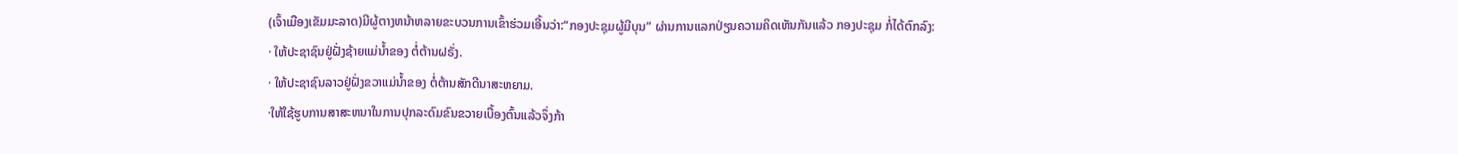(ເຈົ້າເມືອງເຂັມມະລາດ)ມີຜູ້ຕາງຫນ້າຫລາຍຂະບວນການເຂົ້າຮ່ວມເອີ້ນວ່າ:“ກອງປະຊຸມຜູ້ມີບຸນ” ຜ່ານການແລກປ່ຽນຄວາມຄິດເຫັນກັນແລ້ວ ກອງປະຊຸມ ກໍ່ໄດ້ຕົກລົງ:
· ໃຫ້ປະຊາຊົນຢູ່ຝັ່ງຊ້າຍແມ່ນ້ຳຂອງ ຕໍ່ຕ້ານຝຣັ່ງ.
· ໃຫ້ປະຊາຊົນລາວຢູ່ຝັ່ງຂວາແມ່ນ້ຳຂອງ ຕໍ່ຕ້ານສັກດີນາສະຫຍາມ.
·ໃຫ້ໃຊ້ຮູບການສາສະຫນາໃນການປຸກລະດົມຂົນຂວາຍເບື້ອງຕົ້ນແລ້ວຈຶ່ງກ້າ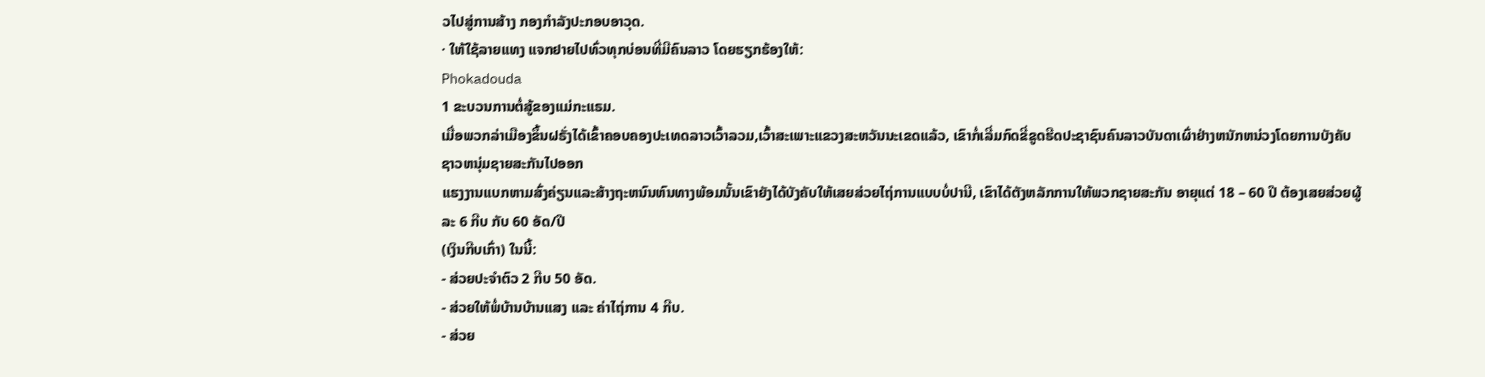ວໄປສູ່ການສ້າງ ກອງກຳລັງປະກອບອາວຸດ.
· ໃຫ້ໃຊ້ລາຍແທງ ແຈກຢາຍໄປທົ່ວທຸກບ່ອນທີ່ມີຄົນລາວ ໂດຍຮຽກຮ້ອງໃຫ້:
Phokadouda
1 ຂະບວນການຕໍ່ສູ້ຂອງແມ່ກະແຣມ.
ເມື່ອພວກລ່າເມືອງຂຶ້ນຝຣັ່ງໄດ້ເຂົ້າຄອບຄອງປະເທດລາວເວົ້າລວມ,ເວົ້າສະເພາະແຂວງສະຫວັນນະເຂດແລ້ວ, ເຂົາກໍ່ເລີ່ມກົດຂີ່ຂູດຮີດປະຊາຊົນຄົນລາວບັນດາເຜົ່າຢ່າງຫນັກຫນ່ວງໂດຍການບັງຄັບຊາວຫນຸ່ມຊາຍສະກັນໄປອອກ
ແຮງງານແບກຫາມສົ່ງຄ່ຽນແລະສ້າງຖະຫນົນຫົນທາງພ້ອມນັ້ນເຂົາຍັງໄດ້ບັງຄັບໃຫ້ເສຍສ່ວຍໄຖ່ການແບບບໍ່ປານີ, ເຂົາໄດ້ຕັງຫລັກການໃຫ້ພວກຊາຍສະກັນ ອາຍຸແຕ່ 18 – 60 ປີ ຕ້ອງເສຍສ່ວຍຜູ້ລະ 6 ກີບ ກັບ 60 ອັດ/ປີ
(ເງິນກີບເກົ່າ) ໃນນີ້:
- ສ່ວຍປະຈຳຕົວ 2 ກີບ 50 ອັດ.
- ສ່ວຍໃຫ້ພໍ່ບ້ານບ້ານແສງ ແລະ ຄ່າໄຖ່ການ 4 ກີບ.
- ສ່ວຍ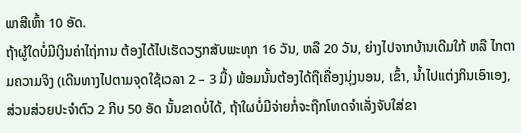ພາສີເຫົ້າ 10 ອັດ.
ຖ້າຜູ້ໃດບໍ່ມີເງິນຄ່າໄຖ່ການ ຕ້ອງໄດ້ໄປເຮັດວຽກສັບພະທຸກ 16 ວັນ, ຫລື 20 ວັນ, ຍ່າງໄປຈາກບ້ານເດີມໃກ້ ຫລື ໄກຕາມຄວາມຈິງ (ເດີນທາງໄປຕາມຈຸດໃຊ້ເວລາ 2 – 3 ມື້) ພ້ອມນັ້ນຕ້ອງໄດ້ຖືເຄື່ອງນຸ່ງນອນ, ເຂົ້າ, ນໍ້າໄປແຕ່ງກິນເອົາເອງ, ສ່ວນສ່ວຍປະຈຳຕົວ 2 ກີບ 50 ອັດ ນັ້ນຂາດບໍ່ໄດ້, ຖ້າໃຜບໍ່ມີຈ່າຍກໍ່ຈະຖືກໂທດຈຳເລັ່ງຈັບໃສ່ຂາ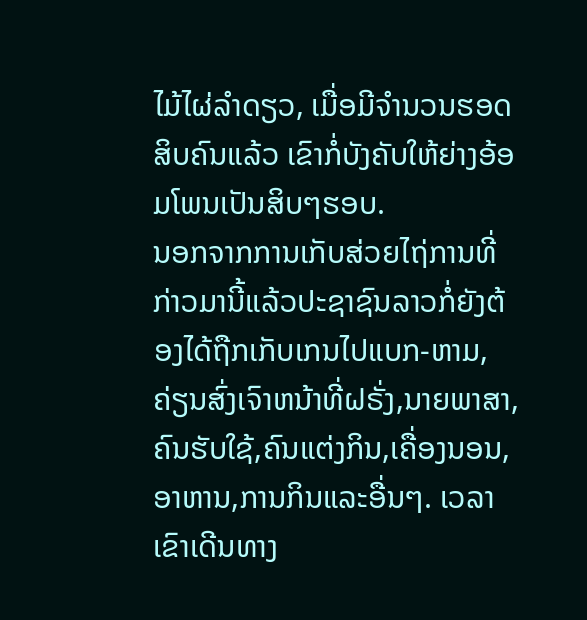ໄມ້ໄຜ່ລຳດຽວ, ເມື່ອມີຈຳນວນຮອດສິບຄົນແລ້ວ ເຂົາກໍ່ບັງຄັບໃຫ້ຍ່າງອ້ອມໂພນເປັນສິບໆຮອບ.
ນອກຈາກການເກັບສ່ວຍໄຖ່ການທີ່ກ່າວມານີ້ແລ້ວປະຊາຊົນລາວກໍ່ຍັງຕ້ອງໄດ້ຖືກເກັບເກນໄປແບກ-ຫາມ, ຄ່ຽນສົ່ງເຈົາຫນ້າທີ່ຝຣັ່ງ,ນາຍພາສາ,ຄົນຮັບໃຊ້,ຄົນແຕ່ງກິນ,ເຄື່ອງນອນ,ອາຫານ,ການກິນແລະອື່ນໆ. ເວລາເຂົາເດີນທາງ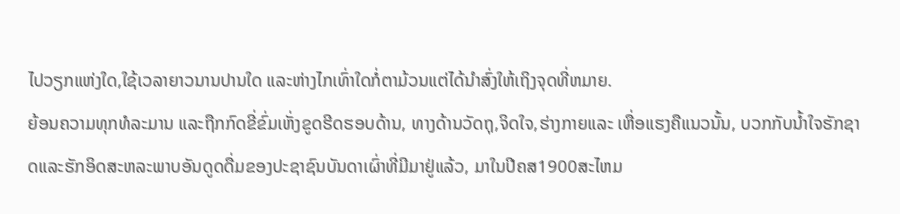ໄປວຽກແຫ່ງໃດ,ໃຊ້ເວລາຍາວນານປານໃດ ແລະຫ່າງໄກເທົ່າໃດກໍ່ຕາມ້ວນແຕ່ໄດ້ນຳສົ່ງໃຫ້ເຖິງຈຸດທີ່ຫມາຍ.
ຍ້ອນຄວາມທຸກທໍລະມານ ແລະຖືກກົດຂີ່ຂົ່ມເຫັ່ງຂູດຮີດຮອບດ້ານ, ທາງດ້ານວັດຖຸ,ຈິດໃຈ,ຮ່າງກາຍແລະ ເຫື່ອແຮງຄືແນວນັ້ນ, ບວກກັບນ້ຳໃຈຮັກຊາດແລະຮັກອິດສະຫລະພາບອັນດູດດື່ມຂອງປະຊາຊົນບັນດາເຜົ່າທີ່ມີມາຢູ່ແລ້ວ, ມາໃນປີຄສ1900ສະໄຫມ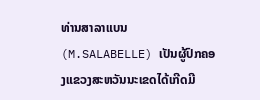ທ່ານສາລາແບນ(M.SALABELLE) ເປັນຜູ້ປົກຄອງແຂວງສະຫວັນນະເຂດໄດ້ເກີດມີ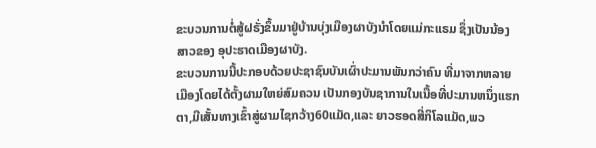ຂະບວນການຕໍ່ສູ້ຝຣັ່ງຂຶ້ນມາຢູ່ບ້ານບຸ່ງເມືອງຜາບັງນຳໂດຍແມ່ກະແຣມ ຊຶ່ງເປັນນ້ອງສາວຂອງ ອຸປະຮາດເມືອງຜາບັງ.
ຂະບວນການນີ້ປະກອບດ້ວຍປະຊາຊົນບັນເຜົ່າປະມານພັນກວ່າຄົນ ທີ່ມາຈາກຫລາຍເມືອງໂດຍໄດ້ຕັ້ງຜາມໃຫຍ່ສົມຄວນ ເປັນກອງບັນຊາການໃນເນື້ອທີ່ປະມານຫນຶ່ງແຮກຕາ,ມີເສັ້ນທາງເຂົ້າສູ່ຜາມໄຊກວ້າງ60ແມັດ,ແລະ ຍາວຮອດສີ່ກິໂລແມັດ,ພວ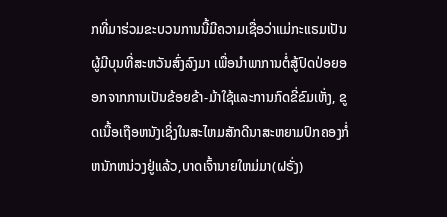ກທີ່ມາຮ່ວມຂະບວນການນີ້ມີຄວາມເຊື່ອວ່າແມ່ກະແຣມເປັນຜູ້ມີບຸນທີ່ສະຫວັນສົ່ງລົງມາ ເພື່ອນຳພາການຕໍ່ສູ້ປົດປ່ອຍອອກຈາກການເປັນຂ້ອຍຂ້າ-ມ້າໃຊ້ແລະການກົດຂີ່ຂົມເຫັ່ງ, ຂູດເນື້ອເຖືອຫນັງເຊິ່ງໃນສະໄຫມສັກດີນາສະຫຍາມປົກຄອງກໍ່ຫນັກຫນ່ວງຢູ່ແລ້ວ,ບາດເຈົ້ານາຍໃຫມ່ມາ(ຝຣັ່ງ)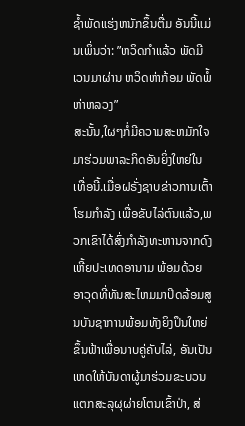ຊໍ້າພັດແຮ່ງຫນັກຂຶ້ນຕື່ມ ອັນນີ້ແມ່ນເພິ່ນວ່າ: ”ຫວິດກຳແລ້ວ ພັດມີເວນມາຜ່ານ ຫວິດຫ່າກ້ອມ ພັດພໍ້ຫ່າຫລວງ”
ສະນັ້ນ,ໃຜໆກໍ່ມີຄວາມສະຫມັກໃຈມາຮ່ວມພາລະກິດອັນຍິ່ງໃຫຍ່ໃນເທື່ອນີ້.ເມື່ອຝຣັ່ງຊາບຂ່າວການເຕົ້າໂຮມກຳລັງ ເພື່ອຂັບໄລ່ຕົນແລ້ວ,ພວກເຂົາໄດ້ສົ່ງກຳລັງທະຫານຈາກດົງເຫີ້ຍປະເທດອານາມ ພ້ອມດ້ວຍອາວຸດທີ່ທັນສະໄຫມມາປິດລ້ອມສູນບັນຊາການພ້ອມທັງຍິງປຶນໃຫຍ່ຂຶ້ນຟ້າເພື່ອນາບຄູ່ຄັບໄລ່, ອັນເປັນເຫດໃຫ້ບັນດາຜູ້ມາຮ່ວມຂະບວນແຕກສະລຸຜຸຜ່າຍໂຕນເຂົ້າປ່າ, ສ່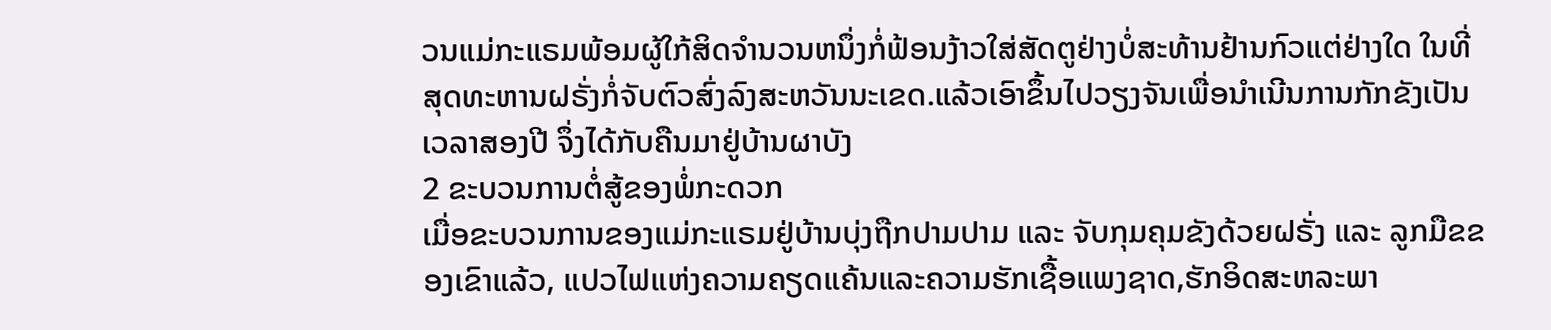ວນແມ່ກະແຣມພ້ອມຜູ້ໃກ້ສິດຈຳນວນຫນຶ່ງກໍ່ຟ້ອນງ້າວໃສ່ສັດຕູຢ່າງບໍ່ສະທ້ານຢ້ານກົວແຕ່ຢ່າງໃດ ໃນທີ່ສຸດທະຫານຝຣັ່ງກໍ່ຈັບຕົວສົ່ງລົງສະຫວັນນະເຂດ.ແລ້ວເອົາຂຶ້ນໄປວຽງຈັນເພື່ອນຳເນີນການກັກຂັງເປັນເວລາສອງປີ ຈຶ່ງໄດ້ກັບຄືນມາຢູ່ບ້ານຜາບັງ
2 ຂະບວນການຕໍ່ສູ້ຂອງພໍ່ກະດວກ
ເມື່ອຂະບວນການຂອງແມ່ກະແຣມຢູ່ບ້ານບຸ່ງຖືກປາມປາມ ແລະ ຈັບກຸມຄຸມຂັງດ້ວຍຝຣັ່ງ ແລະ ລູກມືຂຂອງເຂົາແລ້ວ, ແປວໄຟແຫ່ງຄວາມຄຽດແຄ້ນແລະຄວາມຮັກເຊື້ອແພງຊາດ,ຮັກອິດສະຫລະພາ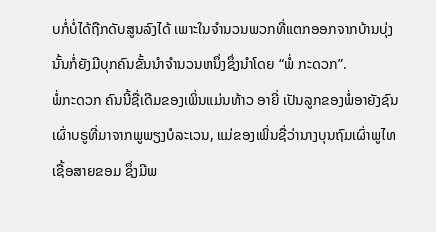ບກໍ່ບໍ່ໄດ້ຖືກດັບສູນລົງໄດ້ ເພາະໃນຈຳນວນພວກທີ່ແຕກອອກຈາກບ້ານບຸ່ງນັ້ນກໍ່ຍັງມີບຸກຄົນຂັ້ນນຳຈຳນວນຫນຶ່ງຊຶ່ງນຳໂດຍ “ພໍ່ ກະດວກ”.
ພໍ່ກະດວກ ຄົນນີ້ຊື່ເດີມຂອງເພິ່ນແມ່ນທ້າວ ອາຍີ່ ເປັນລູກຂອງພໍ່ອາຍັງຊົນເຜົ່າບຣູທີ່ມາຈາກພູພຽງບໍລະເວນ, ແມ່ຂອງເພິ່ນຊື່ວ່ານາງບຸນຖົມເຜົ່າພູໄທ ເຊື້ອສາຍຂອມ ຊຶ່ງມີພ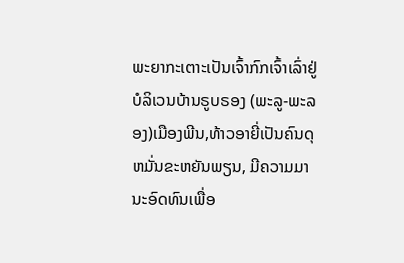ພະຍາກະເຕາະເປັນເຈົ້າກົກເຈົ້າເລົ່າຢູ່ບໍລິເວນບ້ານຣູບຣອງ (ພະລູ-ພະລອງ)ເມືອງພີນ,ທ້າວອາຍີ່ເປັນຄົນດຸຫມັ່ນຂະຫຍັນພຽນ, ມີຄວາມມານະອົດທົນເພື່ອ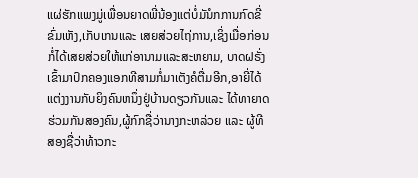ແຜ່ຮັກແພງມູ່ເພື່ອນຍາດພີ່ນ້ອງແຕ່ບໍ່ມັນໍກການກົດຂີ່ຂົ່ມເຫັງ,ເກັບເກນແລະ ເສຍສ່ວຍໄຖ່ການ,ເຊິ່ງເມື່ອກ່ອນກໍ່ໄດ້ເສຍສ່ວຍໃຫ້ແກ່ອານາມແລະສະຫຍາມ, ບາດຝຣັ່ງເຂົ້າມາປົກຄອງແອກທີສາມກໍ່ມາເຕັງຄໍຕື່ມອີກ,ອາຍີ່ໄດ້ແຕ່ງງານກັບຍິງຄົນຫນຶ່ງຢູ່ບ້ານດຽວກັນແລະ ໄດ້ທາຍາດຮ່ວມກັນສອງຄົນ,ຜູ້ກົກຊື່ວ່ານາງກະຫລ່ວຍ ແລະ ຜູ້ທີສອງຊື່ວ່າທ້າວກະ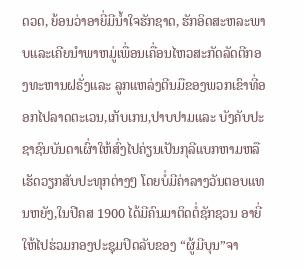ດວດ, ຍ້ອນວ່າອາຍີ່ມີນ້ຳໃຈຮັກຊາດ, ຮັກອິດສະຫລະພາບແລະເຄີຍນຳພາຫມູ່ເພື່ອນເຄື່ອນໄຫວສະກັດລັດຕີກອງທະຫານຝຣັ່ງແລະ ລູກແຫລ່ງຕີນມືຂອງພວກເຂົາທີ່ອອກໄປລາດຕະເວນ,ເກັບເກນ,ປາບປາມແລະ ບັງຄັບປະຊາຊົນບັນດາເຜົ່າໃຫ້ສົ່ງໄປຄ່ຽນເປັນກຸລີແບກຫາມຫລືເຮັດວຽກສັບປະທຸກຕ່າງໆ ໂດຍບໍ່ມີຄ່າລາງວັນຕອບແທນຫຍັງ,ໃນປີຄສ 1900 ໄດ້ມີຄົນມາຕິດຕໍ່ຊັກຊວນ ອາຍີ່ ໃຫ້ໄປຮ່ວມກອງປະຊຸມປິດລັບຂອງ “ຜູ້ມີບຸນ”ຈາ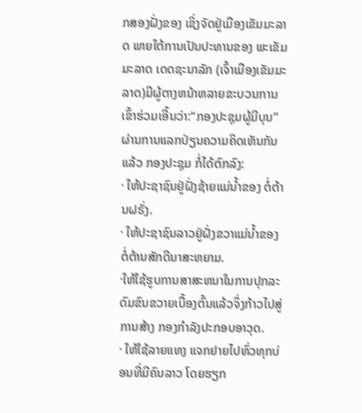ກສອງຝັ່ງຂອງ ເຊິ່ງຈັດຢູ່ເມືອງເຂັມມະລາດ ພາຍໃຕ້ການເປັນປະທານຂອງ ພະເຂັມມະລາດ ເດດຊະນາລັກ (ເຈົ້າເມືອງເຂັມມະລາດ)ມີຜູ້ຕາງຫນ້າຫລາຍຂະບວນການເຂົ້າຮ່ວມເອີ້ນວ່າ:“ກອງປະຊຸມຜູ້ມີບຸນ” ຜ່ານການແລກປ່ຽນຄວາມຄິດເຫັນກັນແລ້ວ ກອງປະຊຸມ ກໍ່ໄດ້ຕົກລົງ:
· ໃຫ້ປະຊາຊົນຢູ່ຝັ່ງຊ້າຍແມ່ນ້ຳຂອງ ຕໍ່ຕ້ານຝຣັ່ງ.
· ໃຫ້ປະຊາຊົນລາວຢູ່ຝັ່ງຂວາແມ່ນ້ຳຂອງ ຕໍ່ຕ້ານສັກດີນາສະຫຍາມ.
·ໃຫ້ໃຊ້ຮູບການສາສະຫນາໃນການປຸກລະດົມຂົນຂວາຍເບື້ອງຕົ້ນແລ້ວຈຶ່ງກ້າວໄປສູ່ການສ້າງ ກອງກຳລັງປະກອບອາວຸດ.
· ໃຫ້ໃຊ້ລາຍແທງ ແຈກຢາຍໄປທົ່ວທຸກບ່ອນທີ່ມີຄົນລາວ ໂດຍຮຽກ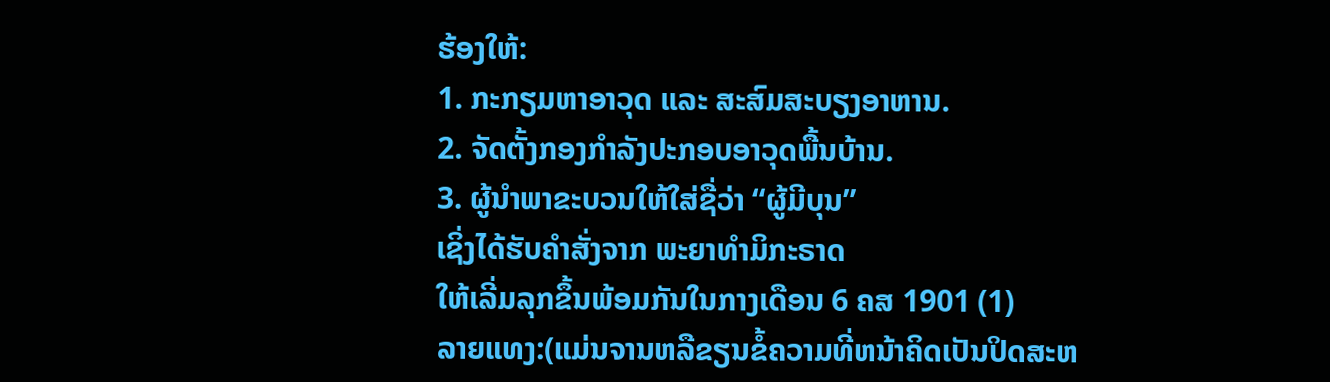ຮ້ອງໃຫ້:
1. ກະກຽມຫາອາວຸດ ແລະ ສະສົມສະບຽງອາຫານ.
2. ຈັດຕັ້ງກອງກຳລັງປະກອບອາວຸດພື້ນບ້ານ.
3. ຜູ້ນຳພາຂະບວນໃຫ້ໃສ່ຊື່ວ່າ “ຜູ້ມີບຸນ”
ເຊິ່ງໄດ້ຮັບຄຳສັ່ງຈາກ ພະຍາທຳມິກະຣາດ
ໃຫ້ເລີ່ມລຸກຂຶ້ນພ້ອມກັນໃນກາງເດືອນ 6 ຄສ 1901 (1)
ລາຍແທງ:(ແມ່ນຈານຫລືຂຽນຂໍ້ຄວາມທີ່ຫນ້າຄິດເປັນປິດສະຫ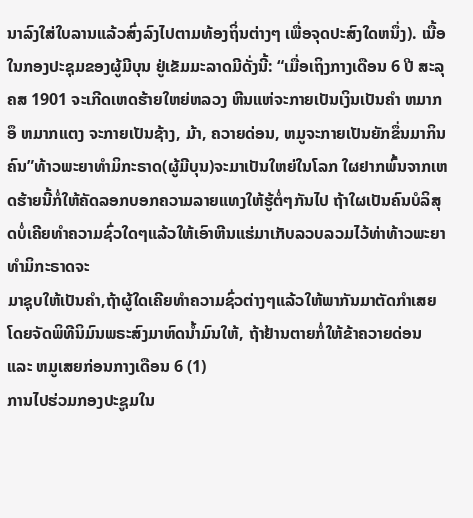ນາລົງໃສ່ໃບລານແລ້ວສົ່ງລົງໄປຕາມທ້ອງຖິ່ນຕ່າງໆ ເພື່ອຈຸດປະສົງໃດຫນຶ່ງ). ເນື້ອໃນກອງປະຊຸມຂອງຜູ້ມີບຸນ ຢູ່ເຂັມມະລາດມີດັ່ງນີ້: “ເມື່ອເຖິງກາງເດືອນ 6 ປີ ສະລຸ ຄສ 1901 ຈະເກີດເຫດຮ້າຍໃຫຍ່ຫລວງ ຫີນແຫ່ຈະກາຍເປັນເງິນເປັນຄຳ ຫມາກອຶ ຫມາກແຕງ ຈະກາຍເປັນຊ້າງ, ມ້າ, ຄວາຍດ່ອນ, ຫມູຈະກາຍເປັນຍັກຂຶ່ນມາກິນຄົນ”ທ້າວພະຍາທໍາມິກະຣາດ(ຜູ້ມີບຸນ)ຈະມາເປັນໃຫຍ່ໃນໂລກ ໃຜຢາກພົ້ນຈາກເຫດຮ້າຍນີ້ກໍ່ໃຫ້ຄັດລອກບອກຄວາມລາຍແທງໃຫ້ຮູ້ຕໍ່ໆກັນໄປ ຖ້າໃຜເປັນຄົນບໍລິສຸດບໍ່ເຄີຍທຳຄວາມຊົ່ວໃດໆແລ້ວໃຫ້ເອົາຫີນແຮ່ມາເກັບລວບລວມໄວ້ທ່າທ້າວພະຍາທຳມິກະຣາດຈະ
ມາຊຸບໃຫ້ເປັນຄຳ,ຖ້າຜູ້ໃດເຄີຍທຳຄວາມຊົ່ວຕ່າງໆແລ້ວໃຫ້ພາກັນມາຕັດກຳເສຍໂດຍຈັດພິທີນິມົນພຣະສົງມາຫົດນ້ຳມົນໃຫ້, ຖ້າຢ້ານຕາຍກໍ່ໃຫ້ຂ້າຄວາຍດ່ອນ ແລະ ຫມູເສຍກ່ອນກາງເດືອນ 6 (1)
ການໄປຮ່ວມກອງປະຊູມໃນ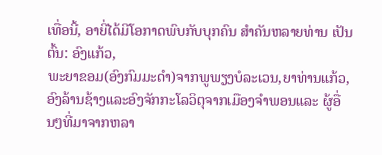ເທື່ອນີ້, ອາຍີ່ໄດ້ມີໂອກາດພົບກັບບຸກຄົນ ສໍາຄັນຫລາຍທ່ານ ເປັນຕົ້ນ: ອົງແກ້ວ,
ພະຍາຂອມ(ອົງກົມມະດຳ)ຈາກພູພຽງບໍລະເວນ,ຍາທ່ານແກ້ວ,ອົງລ້ານຊ້າງແລະອົງຈັກກະໂລວິຕຸຈາກເມືອງຈຳພອນແລະ ຜູ້ອື່ນໆທີ່ມາຈາກຫລາ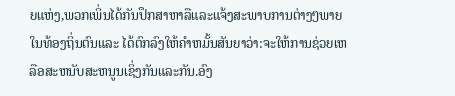ຍແຫ່ງ,ພວກເພິ່ນໄດ້ກັນປຶກສາຫາລືແລະແຈ້ງສະພາບການຕ່າງໆພາຍໃນທ້ອງຖິ່ນຕົນແລະ ໄດ້ຕົກລົງໃຫ້ຄຳຫມັ້ນສັນຍາວ່າ:ຈະໃຫ້ການຊ່ວຍເຫລືອສະຫນັບສະຫນູນເຊິ່ງກັນແລະກັນ.ອົງ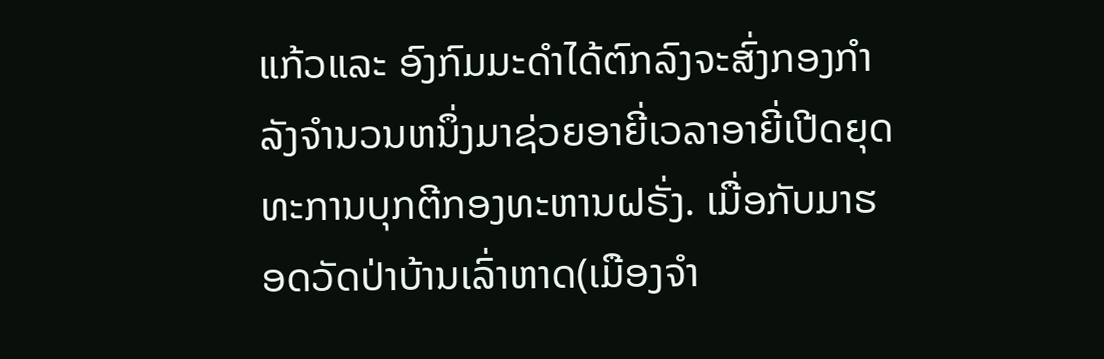ແກ້ວແລະ ອົງກົມມະດຳໄດ້ຕົກລົງຈະສົ່ງກອງກຳລັງຈຳນວນຫນຶ່ງມາຊ່ວຍອາຍີ່ເວລາອາຍີ່ເປີດຍຸດທະການບຸກຕີກອງທະຫານຝຣັ່ງ. ເມື່ອກັບມາຮອດວັດປ່າບ້ານເລົ່າຫາດ(ເມືອງຈຳ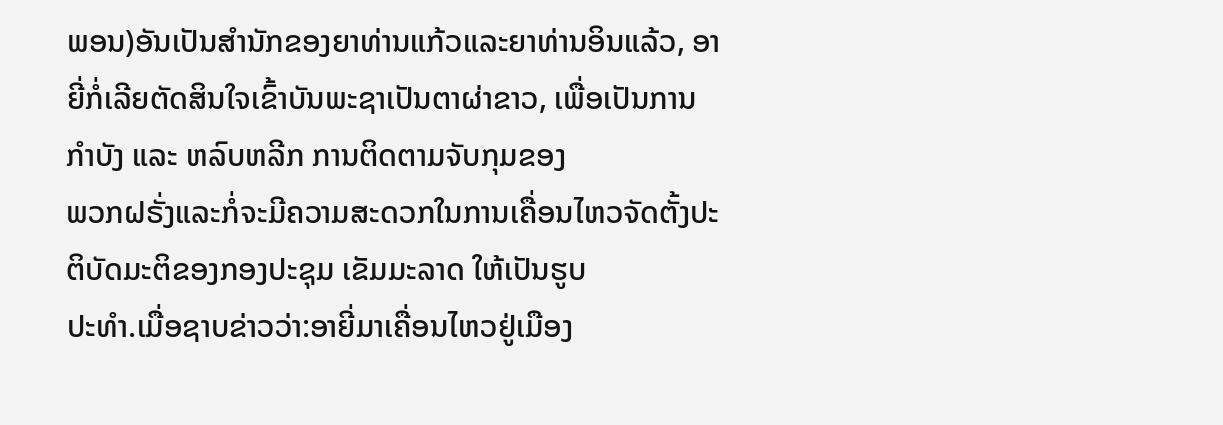ພອນ)ອັນເປັນສໍານັກຂອງຍາທ່ານແກ້ວແລະຍາທ່ານອິນແລ້ວ, ອາຍີ່ກໍ່ເລີຍຕັດສິນໃຈເຂົ້າບັນພະຊາເປັນຕາຜ່າຂາວ, ເພື່ອເປັນການກຳບັງ ແລະ ຫລົບຫລີກ ການຕິດຕາມຈັບກຸມຂອງ
ພວກຝຣັ່ງແລະກໍ່ຈະມີຄວາມສະດວກໃນການເຄື່ອນໄຫວຈັດຕັ້ງປະຕິບັດມະຕິຂອງກອງປະຊຸມ ເຂັມມະລາດ ໃຫ້ເປັນຮູບ
ປະທໍາ.ເມື່ອຊາບຂ່າວວ່າ:ອາຍີ່ມາເຄື່ອນໄຫວຢູ່ເມືອງ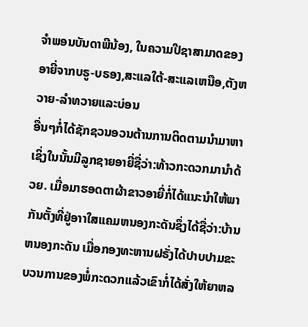ຈຳພອນບັນດາພີນ້ອງ, ໃນຄວາມປີຊາສາມາດຂອງ ອາຍີ່ຈາກບຣູ-ບຣອງ,ສະແລໃຕ້-ສະແລເຫນືອ,ຕັງຫວາຍ-ລໍາທວາຍແລະບ່ອນ
ອື່ນໆກໍ່ໄດ້ຊັກຊວນອວນຕ້ານການຕິດຕາມນຳມາຫາເຊິ່ງໃນນັ້ນມີລູກຊາຍອາຍີ່ຊື່ວ່າ:ທ້າວກະດວກມານໍາດ້ວຍ. ເມື່ອມາຮອດຕາຜ້າຂາວອາຍີ່ກໍ່ໄດ້ແນະນຳໃຫ້ພາກັນຕັ້ງທີ່ຢູ່ອາາໃສແຄມຫນອງກະດັນຊຶ່ງໄດ້ຊື່ວ່າ:ບ້ານຫນອງກະດັນ ເມື່ອກອງທະຫານຝຣັ່ງໄດ້ປາບປາມຂະບວນການຂອງພໍ່ກະດວກແລ້ວເຂົາກໍ່ໄດ້ສັ່ງໃຫ້ຍາຫລ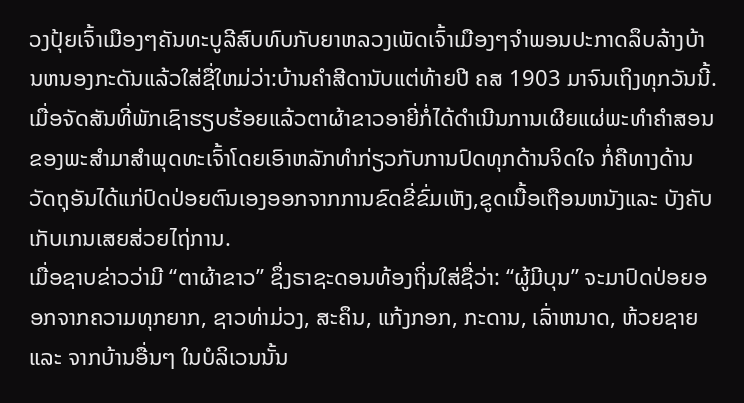ວງປຸ້ຍເຈົ້າເມືອງໆຄັນທະບູລີສົບທົບກັບຍາຫລວງເພັດເຈົ້າເມືອງໆຈຳພອນປະກາດລຶບລ້າງບ້ານຫນອງກະດັນແລ້ວໃສ່ຊື່ໃຫມ່ວ່າ:ບ້ານຄຳສີດານັບແຕ່ທ້າຍປີ ຄສ 1903 ມາຈົນເຖິງທຸກວັນນີ້.
ເມື່ອຈັດສັນທີ່ພັກເຊົາຮຽບຮ້ອຍແລ້ວຕາຜ້າຂາວອາຍີ່ກໍ່ໄດ້ດໍາເນີນການເຜີຍແຜ່ພະທໍາຄໍາສອນຂອງພະສຳມາສຳພຸດທະເຈົ້າໂດຍເອົາຫລັກທຳກ່ຽວກັບການປົດທຸກດ້ານຈິດໃຈ ກໍ່ຄືທາງດ້ານວັດຖຸອັນໄດ້ແກ່ປົດປ່ອຍຕົນເອງອອກຈາກການຂົດຂີ່ຂົ່ມເຫັງ,ຂູດເນື້ອເຖືອນຫນັງແລະ ບັງຄັບເກັບເກນເສຍສ່ວຍໄຖ່ການ.
ເມື່ອຊາບຂ່າວວ່າມີ “ຕາຜ້າຂາວ” ຊຶ່ງຣາຊະດອນທ້ອງຖິ່ນໃສ່ຊື່ວ່າ: “ຜູ້ມີບຸນ” ຈະມາປົດປ່ອຍອອກຈາກຄວາມທຸກຍາກ, ຊາວທ່າມ່ວງ, ສະຄຶນ, ແກ້ງກອກ, ກະດານ, ເລົ່າຫນາດ, ຫ້ວຍຊາຍ ແລະ ຈາກບ້ານອື່ນໆ ໃນບໍລິເວນນັ້ນ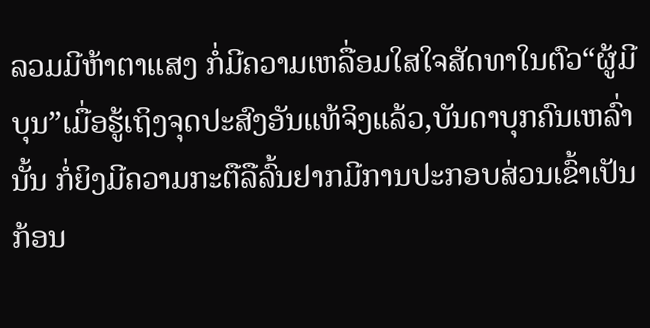ລວມມີຫ້າຕາແສງ ກໍ່ມີຄວາມເຫລື່ອມໃສໃຈສັດທາໃນຕົວ“ຜູ້ມີບຸນ”ເມື່ອຮູ້ເຖິງຈຸດປະສົງອັນແທ້ຈິງແລ້ວ,ບັນດາບຸກຄົນເຫລົ່ານັ້ນ ກໍ່ຍິງມີຄວາມກະຕືລືລົ້ນຢາກມີການປະກອບສ່ວນເຂົ້າເປັນກ້ອນ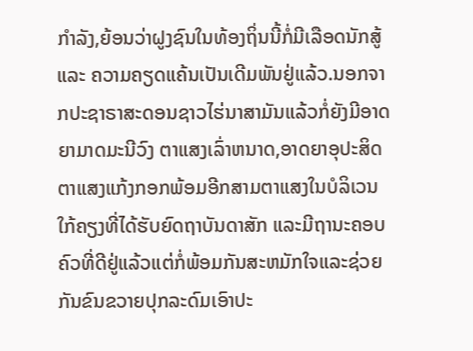ກຳລັງ,ຍ້ອນວ່າຝູງຊົນໃນທ້ອງຖິ່ນນີ້ກໍ່ມີເລືອດນັກສູ້ແລະ ຄວາມຄຽດແຄ້ນເປັນເດີມພັນຢູ່ແລ້ວ.ນອກຈາກປະຊາຣາສະດອນຊາວໄຮ່ນາສາມັນແລ້ວກໍ່ຍັງມີອາດຍາມາດມະນີວົງ ຕາແສງເລົ່າຫນາດ,ອາດຍາອຸປະສິດຕາແສງແກ້ງກອກພ້ອມອີກສາມຕາແສງໃນບໍລິເວນໃກ້ຄຽງທີ່ໄດ້ຮັບຍົດຖາບັນດາສັກ ແລະມີຖານະຄອບຄົວທີ່ດີຢູ່ແລ້ວແຕ່ກໍ່ພ້ອມກັນສະຫມັກໃຈແລະຊ່ວຍກັນຂົນຂວາຍປຸກລະດົມເອົາປະ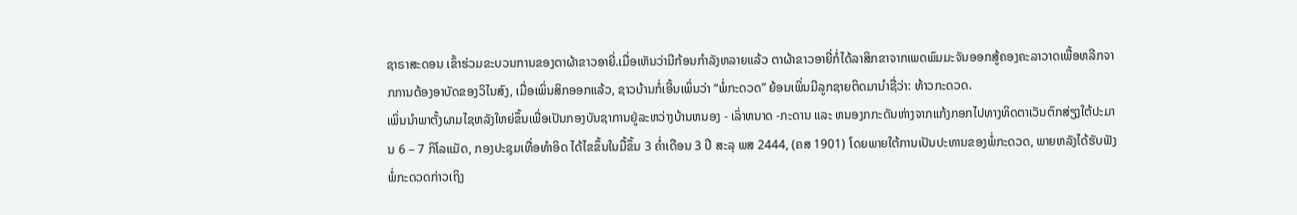ຊາຣາສະດອນ ເຂົ້າຮ່ວມຂະບວນການຂອງຕາຜ້າຂາວອາຍີ່.ເມື່ອເຫັນວ່າມີກ້ອນກຳລັງຫລາຍແລ້ວ ຕາຜ້າຂາວອາຍີ່ກໍ່ໄດ້ລາສິກຂາຈາກເພດພົມມະຈັນອອກສູ້ຄອງຄະລາວາດເພື້ອຫລີກຈາກການຕ້ອງອາບັດຂອງວິໄນສົງ, ເມື່ອເພິ່ນສິກອອກແລ້ວ, ຊາວບ້ານກໍ່ເອີ້ນເພິ່ນວ່າ “ພໍ່ກະດວດ” ຍ້ອນເພິ່ນມີລູກຊາຍຕິດມານຳຊື່ວ່າ: ທ້າວກະດວດ.
ເພິ່ນນໍາພາຕັ້ງຜາມໄຊຫລັງໃຫຍ່ຂຶ້ນເພື່ອເປັນກອງບັນຊາການຢູ່ລະຫວ່າງບ້ານຫນອງ - ເລົ່າຫນາດ -ກະດານ ແລະ ຫນອງກກະດັນຫ່າງຈາກແກ້ງກອກໄປທາງທິດຕາເວັນຕົກສ່ຽງໃຕ້ປະມານ 6 – 7 ກິໂລແມັດ, ກອງປະຊຸມເທື່ອທໍາອິດ ໄດ້ໄຂຂຶ້ນໃນມື້ຂຶ້ນ 3 ຄໍ່າເດືອນ 3 ປີ ສະລຸ ພສ 2444, (ຄສ 1901) ໂດຍພາຍໃຕ້ການເປັນປະທານຂອງພໍ່ກະດວດ, ພາຍຫລັງໄດ້ຮັບຟັງພໍ່ກະດວດກ່າວເຖິງ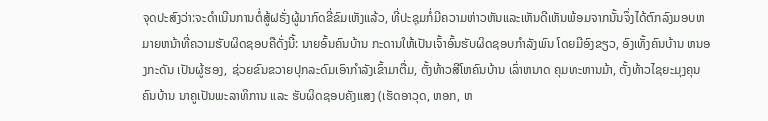ຈຸດປະສົງວ່າ:ຈະດຳເນີນການຕໍ່ສູ້ຝຣັ່ງຜູ້ມາກົດຂີ່ຂົມເຫັງແລ້ວ, ທີ່ປະຊຸມກໍ່ມີຄວາມຫ່າວຫັນແລະເຫັນດີເຫັນພ້ອມຈາກນັ້ນຈຶ່ງໄດ້ຕົກລົງມອບຫມາຍຫນ້າທີ່ຄວາມຮັບຜິດຊອບຄືດັ່ງນີ້: ນາຍອົ້ນຄົນບ້ານ ກະດານໃຫ້ເປັນເຈົ້າອົ້ນຮັບຜິດຊອບກຳລັງພົນ ໂດຍມີອົງຂຽວ, ອົງເທັ້ງຄົນບ້ານ ຫນອງກະດັນ ເປັນຜູ້ຮອງ, ຊ່ວຍຂົນຂວາຍປຸກລະດົມເອົາກຳລັງເຂົ້າມາຕື່ມ, ຕັ້ງທ້າວສີໂຫຄົນບ້ານ ເລົ່າຫນາດ ຄຸມທະຫານມ້າ, ຕັ້ງທ້າວໄຊຍະມຸງຄຸນ ຄົນບ້ານ ນາຄູເປັນພະລາທິການ ແລະ ຮັບຜິດຊອບຄັງແສງ (ເຮັດອາວຸດ, ຫອກ, ຫ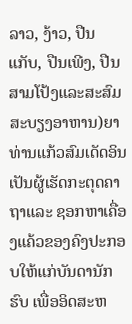ລາວ, ງ້າວ, ປືນແກັບ, ປືນເພີງ, ປືນສາມໂປ້ງແລະສະສົມສະບຽງອາຫານ)ຍາທ່ານແກ້ວສົມເດັດອິນເປັນຜູ້ເຮັດກະຕຸດຄາຖາແລະ ຊອກຫາເຄື່ອງແຄ້ວຂອງຄົງປະກອບໃຫ້ແກ່ບັນດານັກຮົບ ເພື່ອອິດສະຫ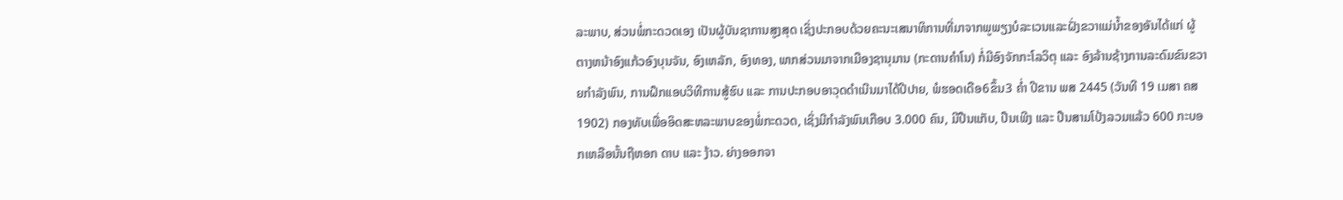ລະພາບ, ສ່ວນພໍ່ກະດວດເອງ ເປັນຜູ້ບັນຊາການສູງສຸດ ເຊິ່ງປະກອບດ້ວຍຄະນະເສນາທິການທີ່ມາຈາກພູພຽງບໍລະເວນແລະຝັ່ງຂວາແມ່ນ້ຳຂອງອັນໄດ້ແກ່ ຜູ້ຕາງຫນ້າອົງແກ້ວອົງບຸນຈັນ, ອົງເຫລັກ, ອົງທອງ, ພາກສ່ວນມາຈາກເມືອງຊານຸມານ (ກະດານຄຳໂນ) ກໍ່ມີອົງຈັກກະໂລວິຕຸ ແລະ ອົງລ້ານຊ້າງການລະດົມຂົນຂວາຍກຳລັງພົນ, ການຝຶກແອບວິທີການສູ້ຮົບ ແລະ ການປະກອບອາວຸດດຳເນີນມາໄດ້ປີປາຍ, ພໍຮອດເດືອ6ຂຶ້ນ3 ຄ່ຳ ປີຂານ ພສ 2445 (ວັນທີ 19 ເມສາ ຄສ 1902) ກອງທັບເພື່ອອິດສະຫລະພາບຂອງພໍ່ກະດວດ, ເຊິ່ງມີກຳລັງພົນເກືອບ 3.000 ຄົນ, ມີປືນແກັບ, ປືນເພີງ ແລະ ປືນສາມໂປ້ງລວມແລ້ວ 600 ກະບອກເຫລືອນັ້ນຖືຫອກ ດາບ ແລະ ງ້າວ. ຍ່າງອອກຈາ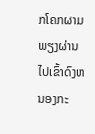ກໂຄກຜາມພຽງຜ່ານໄປເຂົ້າດົງຫນອງກະ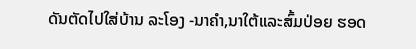ດັນຕັດໄປໃສ່ບ້ານ ລະໂອງ -ນາຄໍາ,ນາໃຕ້ແລະສົ້ມປ່ອຍ ຮອດ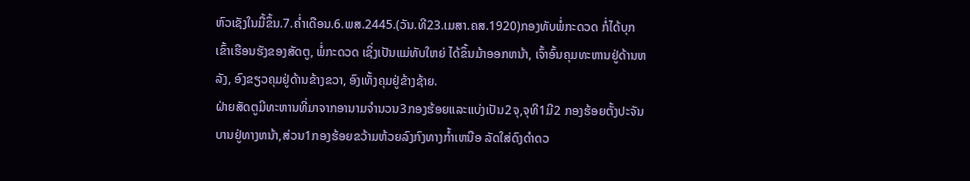ຫົວເຊັງໃນມື້ຂຶ້ນ.7.ຄ່ຳເດືອນ.6.ພສ.2445.(ວັນ.ທີ23.ເມສາ.ຄສ.1920)ກອງທັບພໍ່ກະດວດ ກໍ່ໄດ້ບຸກເຂົ້າເຮືອນຮັງຂອງສັດຕູ, ພໍ່ກະດວດ ເຊິ່ງເປັນແມ່ທັບໃຫຍ່ ໄດ້ຂຶ້ນມ້າອອກຫນ້າ, ເຈົ້າອົ້ນຄຸມທະຫານຢູ່ດ້ານຫລັງ, ອົງຂຽວຄຸມຢູ່ດ້ານຂ້າງຂວາ, ອົງເທັ້ງຄຸມຢູ່ຂ້າງຊ້າຍ.
ຝ່າຍສັດຕູມີທະຫານທີ່ມາຈາກອານາມຈໍານວນ3ກອງຮ້ອຍແລະແບ່ງເປັນ2ຈຸ,ຈຸທີ1ມີ2 ກອງຮ້ອຍຕັ້ງປະຈັນບານຢູ່ທາງຫນ້າ,ສ່ວນ1ກອງຮ້ອຍຂວ້າມຫ້ວຍລົງກົງທາງກ້ຳເຫນືອ ລັດໃສ່ດົງດຳດວ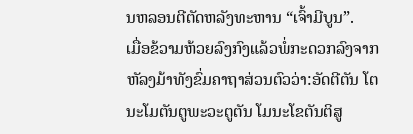ນຫລອນຕີຕັດຫລັງທະຫານ “ເຈົ້າມີບູນ”.
ເມື່ອຂ້ວາມຫ້ວຍລົງກົງແລ້ວພໍ່ກະດວກລົງຈາກຫັລງມ້າທັງຂົ່ມຄາຖາສ່ວນຕົວວ່າ:ອັດຕີຕັນ ໂຕນະໂມຕັນຕູພະວະຕູຕັນ ໂມນະໂຂຕັນຕິສູ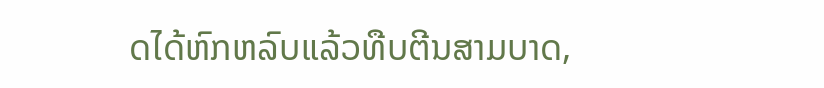ດໄດ້ຫົກຫລົບແລ້ວທືບຕີນສາມບາດ,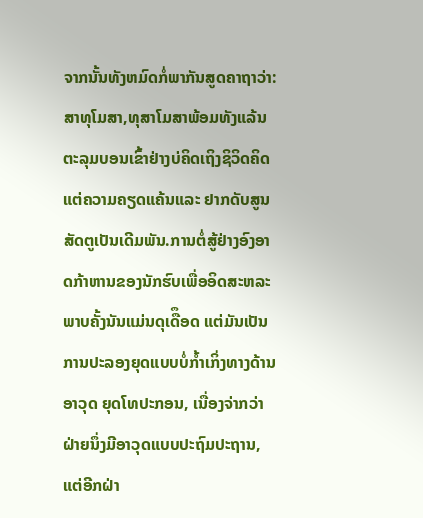ຈາກນັ້ນທັງຫມົດກໍ່ພາກັນສູດຄາຖາວ່າ: ສາທຸໂມສາ,ທຸສາໂມສາພ້ອມທັງແລ້ນຕະລຸມບອນເຂົ້າຢ່າງບ່ຄິດເຖິງຊິວິດຄິດແຕ່ຄວາມຄຽດແຄ້ນແລະ ຢາກດັບສູນສັດຕູເປັນເດີມພັນ.ການຕໍ່ສູ້ຢ່າງອົງອາດກ້າຫານຂອງນັກຮົບເພື່ອອິດສະຫລະພາບຄັ້ງນັນແມ່ນດຸເດືຶອດ ແຕ່ມັນເປັນການປະລອງຍຸດແບບບໍ່ກ້ຳເກິ່ງທາງດ້ານອາວຸດ ຍຸດໂທປະກອນ, ເນື່ອງຈ່າກວ່າຝ່າຍນຶ່ງມີອາວຸດແບບປະຖົມປະຖານ, ແຕ່ອີກຝ່າ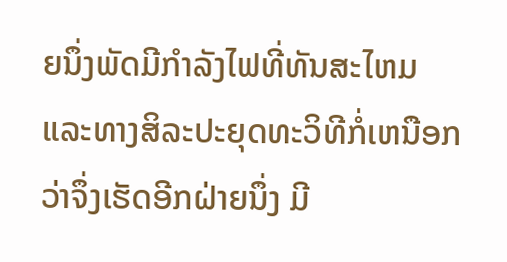ຍນຶ່ງພັດມີກຳລັງໄຟທີ່ທັນສະໄຫມແລະທາງສິລະປະຍຸດທະວິທີກໍ່ເຫນືອກວ່າຈຶ່ງເຮັດອີກຝ່າຍນຶ່ງ ມີ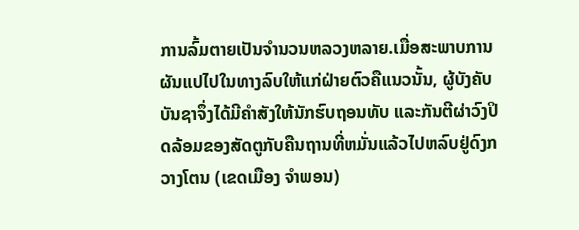ການລົ້ມຕາຍເປັນຈຳນວນຫລວງຫລາຍ.ເມື່ອສະພາບການຜັນແປໄປໃນທາງລົບໃຫ້ແກ່ຝ່າຍຕົວຄືແນວນັ້ນ, ຜູ້ບັງຄັບບັນຊາຈຶ່ງໄດ້ມີຄຳສັງໃຫ້ນັກຮົບຖອນທັບ ແລະກັນຕີຜ່າວົງປິດລ້ອມຂອງສັດຕູກັບຄືນຖານທີ່ຫມັ່ນແລ້ວໄປຫລົບຢູ່ດົງກວາງໂຕນ (ເຂດເມືອງ ຈຳພອນ)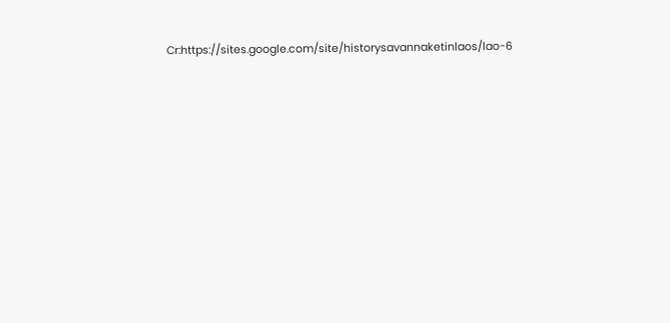Cr:https://sites.google.com/site/historysavannaketinlaos/lao-6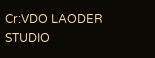Cr:VDO LAODER STUDIO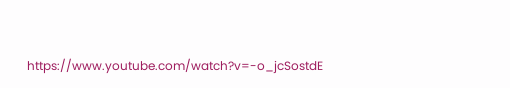https://www.youtube.com/watch?v=-o_jcSostdE